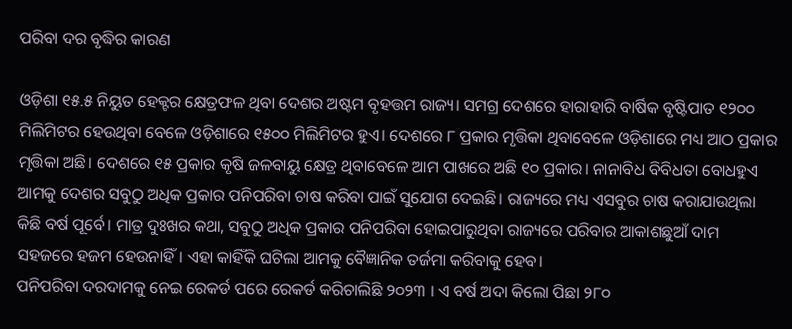ପରିବା ଦର ବୃଦ୍ଧିର କାରଣ

ଓଡ଼ିଶା ୧୫.୫ ନିୟୁତ ହେକ୍ଟର କ୍ଷେତ୍ରଫଳ ଥିବା ଦେଶର ଅଷ୍ଟମ ବୃହତ୍ତମ ରାଜ୍ୟ। ସମଗ୍ର ଦେଶରେ ହାରାହାରି ବାର୍ଷିକ ବୃଷ୍ଟିପାତ ୧୨୦୦ ମିଲିମିଟର ହେଉଥିବା ବେଳେ ଓଡ଼ିଶାରେ ୧୫୦୦ ମିଲିମିଟର ହୁଏ। ଦେଶରେ ୮ ପ୍ରକାର ମୃତ୍ତିକା ଥିବାବେଳେ ଓଡ଼ିଶାରେ ମଧ୍ୟ ଆଠ ପ୍ରକାର ମୃତ୍ତିକା ଅଛି। ଦେଶରେ ୧୫ ପ୍ରକାର କୃଷି ଜଳବାୟୁ କ୍ଷେତ୍ର ଥିବାବେଳେ ଆମ ପାଖରେ ଅଛି ୧୦ ପ୍ରକାର। ନାନାବିଧ ବିବିଧତା ବୋଧହୁଏ ଆମକୁ ଦେଶର ସବୁଠୁ ଅଧିକ ପ୍ରକାର ପନିପରିବା ଚାଷ କରିବା ପାଇଁ ସୁଯୋଗ ଦେଇଛି। ରାଜ୍ୟରେ ମଧ୍ୟ ଏସବୁର ଚାଷ କରାଯାଉଥିଲା କିଛି ବର୍ଷ ପୂର୍ବେ। ମାତ୍ର ଦୁଃଖର କଥା, ସବୁଠୁ ଅଧିକ ପ୍ରକାର ପନିପରିବା ହୋଇପାରୁଥିବା ରାଜ୍ୟରେ ପରିବାର ଆକାଶଛୁଆଁ ଦାମ ସହଜରେ ହଜମ ହେଉନାହିଁ। ଏହା କାହିଁକି ଘଟିଲା ଆମକୁ ବୈଜ୍ଞାନିକ ତର୍ଜମା କରିବାକୁ ହେବ।
ପନିପରିବା ଦରଦାମକୁ ନେଇ ରେକର୍ଡ ପରେ ରେକର୍ଡ କରିଚାଲିଛି ୨୦୨୩ । ଏ ବର୍ଷ ଅଦା କିଲୋ ପିଛା ୨୮୦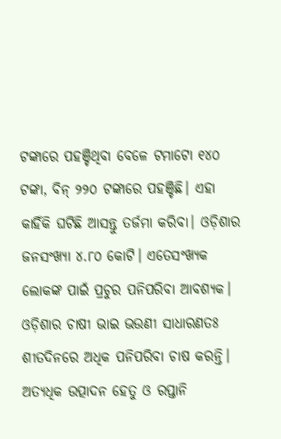ଟଙ୍କାରେ ପହଞ୍ଚିଥିବା ବେଳେ ଟମାଟୋ ୧୪୦ ଟଙ୍କା, ବିନ୍‌ ୨୨୦ ଟଙ୍କାରେ ପହଞ୍ଚିଛି। ଏହା କାହିଁକି ଘଟିଛି ଆସନ୍ତୁ ତର୍ଜମା କରିବା। ଓଡ଼ିଶାର ଜନସଂଖ୍ୟା ୪.୮୦ କୋଟି। ଏତେସଂଖ୍ୟକ ଲୋକଙ୍କ ପାଇଁ ପ୍ରଚୁର ପନିପରିବା ଆବଶ୍ୟକ। ଓଡ଼ିଶାର ଚାଷୀ ଭାଇ ଭଉଣୀ ସାଧାରଣତଃ ଶୀତଦିନରେ ଅଧିକ ପନିପରିବା ଚାଷ କରନ୍ତି। ଅତ୍ୟଧିକ ଉତ୍ପାଦନ ହେତୁ ଓ ରପ୍ତାନି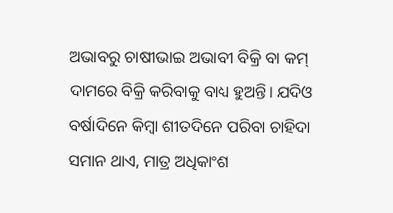ଅଭାବରୁ ଚାଷୀଭାଇ ଅଭାବୀ ବିକ୍ରି ବା କମ୍‌ ଦାମରେ ବିକ୍ରି କରିବାକୁ ବାଧ୍ୟ ହୁଅନ୍ତି। ଯଦିଓ ବର୍ଷାଦିନେ କିମ୍ବା ଶୀତଦିନେ ପରିବା ଚାହିଦା ସମାନ ଥାଏ, ମାତ୍ର ଅଧିକାଂଶ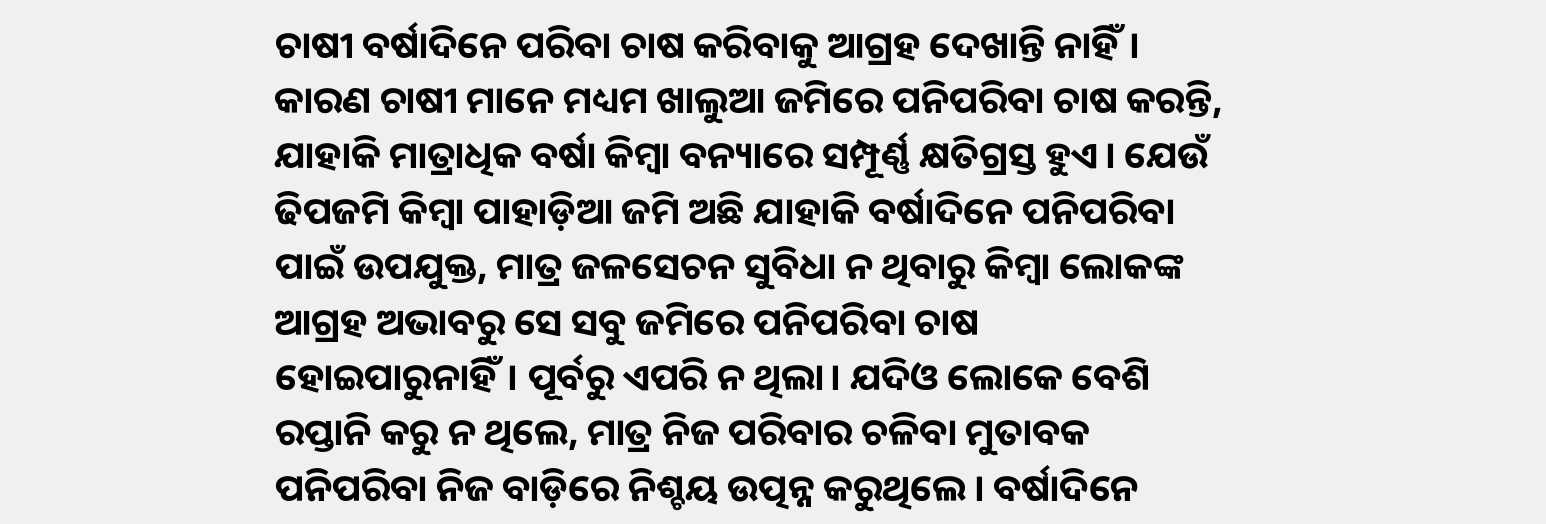ଚାଷୀ ବର୍ଷାଦିନେ ପରିବା ଚାଷ କରିବାକୁ ଆଗ୍ରହ ଦେଖାନ୍ତି ନାହିଁ। କାରଣ ଚାଷୀ ମାନେ ମଧ୍ୟମ ଖାଲୁଆ ଜମିରେ ପନିପରିବା ଚାଷ କରନ୍ତି, ଯାହାକି ମାତ୍ରାଧିକ ବର୍ଷା କିମ୍ବା ବନ୍ୟାରେ ସମ୍ପୂର୍ଣ୍ଣ କ୍ଷତିଗ୍ରସ୍ତ ହୁଏ। ଯେଉଁ ଢିପଜମି କିମ୍ବା ପାହାଡ଼ିଆ ଜମି ଅଛି ଯାହାକି ବର୍ଷାଦିନେ ପନିପରିବା ପାଇଁ ଉପଯୁକ୍ତ, ମାତ୍ର ଜଳସେଚନ ସୁବିଧା ନ ଥିବାରୁ କିମ୍ବା ଲୋକଙ୍କ ଆଗ୍ରହ ଅଭାବରୁ ସେ ସବୁ ଜମିରେ ପନିପରିବା ଚାଷ ହୋଇପାରୁନାହିଁ। ପୂର୍ବରୁ ଏପରି ନ ଥିଲା। ଯଦିଓ ଲୋକେ ବେଶି ରପ୍ତାନି କରୁ ନ ଥିଲେ, ମାତ୍ର ନିଜ ପରିବାର ଚଳିବା ମୁତାବକ ପନିପରିବା ନିଜ ବାଡ଼ିରେ ନିଶ୍ଚୟ ଉତ୍ପନ୍ନ କରୁଥିଲେ। ବର୍ଷାଦିନେ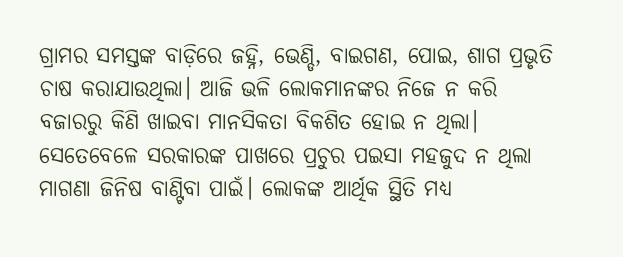ଗ୍ରାମର ସମସ୍ତଙ୍କ ବାଡ଼ିରେ ଜହ୍ନି, ଭେଣ୍ଡି, ବାଇଗଣ, ପୋଇ, ଶାଗ ପ୍ରଭୃତି ଚାଷ କରାଯାଉଥିଲା। ଆଜି ଭଳି ଲୋକମାନଙ୍କର ନିଜେ ନ କରି ବଜାରରୁ କିଣି ଖାଇବା ମାନସିକତା ବିକଶିତ ହୋଇ ନ ଥିଲା। ସେତେବେଳେ ସରକାରଙ୍କ ପାଖରେ ପ୍ରଚୁର ପଇସା ମହଜୁଦ ନ ଥିଲା ମାଗଣା ଜିନିଷ ବାଣ୍ଟିବା ପାଇଁ। ଲୋକଙ୍କ ଆର୍ଥିକ ସ୍ଥିତି ମଧ୍ୟ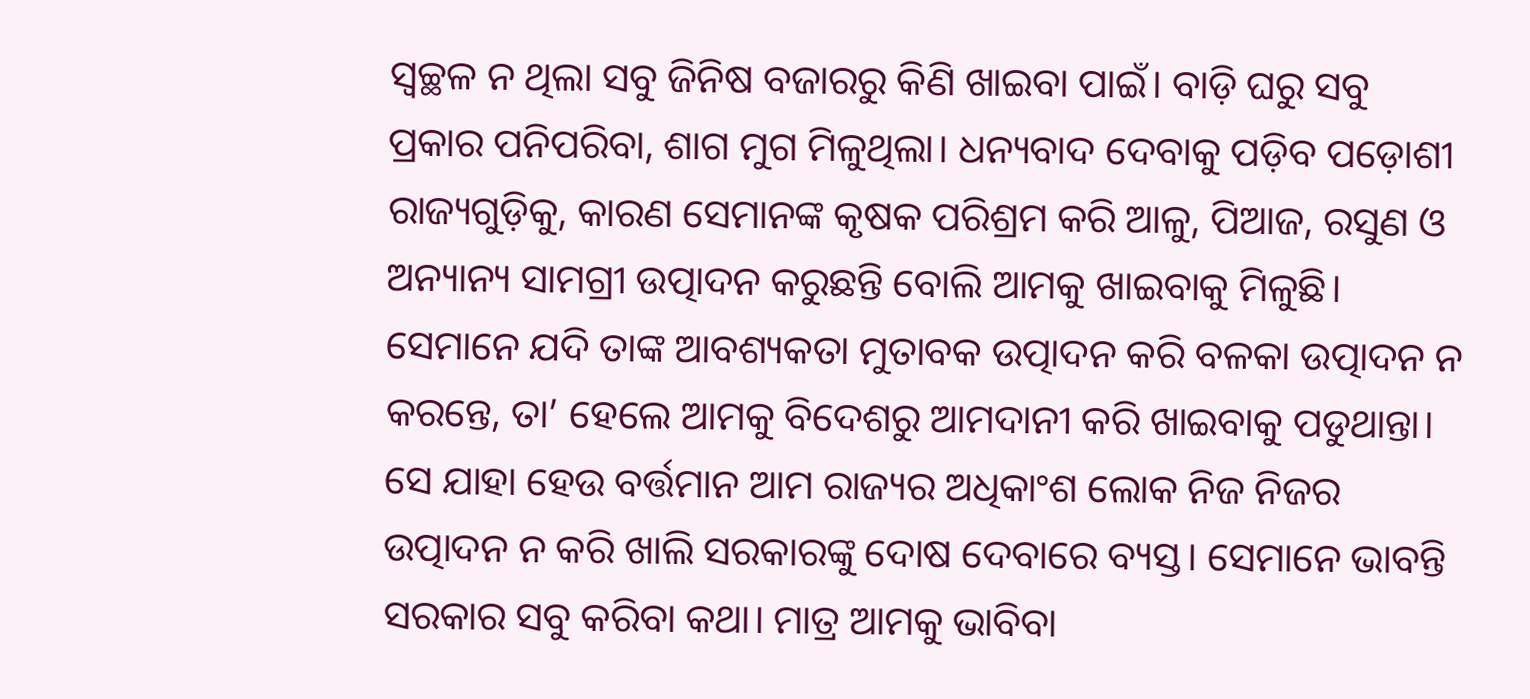ସ୍ବଚ୍ଛଳ ନ ଥିଲା ସବୁ ଜିନିଷ ବଜାରରୁ କିଣି ଖାଇବା ପାଇଁ। ବାଡ଼ି ଘରୁ ସବୁ ପ୍ରକାର ପନିପରିବା, ଶାଗ ମୁଗ ମିଳୁଥିଲା। ଧନ୍ୟବାଦ ଦେବାକୁ ପଡ଼ିବ ପଡ଼ୋଶୀ ରାଜ୍ୟଗୁଡ଼ିକୁ, କାରଣ ସେମାନଙ୍କ କୃଷକ ପରିଶ୍ରମ କରି ଆଳୁ, ପିଆଜ, ରସୁଣ ଓ ଅନ୍ୟାନ୍ୟ ସାମଗ୍ରୀ ଉତ୍ପାଦନ କରୁଛନ୍ତି ବୋଲି ଆମକୁ ଖାଇବାକୁ ମିଳୁଛି। ସେମାନେ ଯଦି ତାଙ୍କ ଆବଶ୍ୟକତା ମୁତାବକ ଉତ୍ପାଦନ କରି ବଳକା ଉତ୍ପାଦନ ନ କରନ୍ତେ, ତା’ ହେଲେ ଆମକୁ ବିଦେଶରୁ ଆମଦାନୀ କରି ଖାଇବାକୁ ପଡୁଥାନ୍ତା। ସେ ଯାହା ହେଉ ବର୍ତ୍ତମାନ ଆମ ରାଜ୍ୟର ଅଧିକାଂଶ ଲୋକ ନିଜ ନିଜର ଉତ୍ପାଦନ ନ କରି ଖାଲି ସରକାରଙ୍କୁ ଦୋଷ ଦେବାରେ ବ୍ୟସ୍ତ। ସେମାନେ ଭାବନ୍ତି ସରକାର ସବୁ କରିବା କଥା। ମାତ୍ର ଆମକୁ ଭାବିବା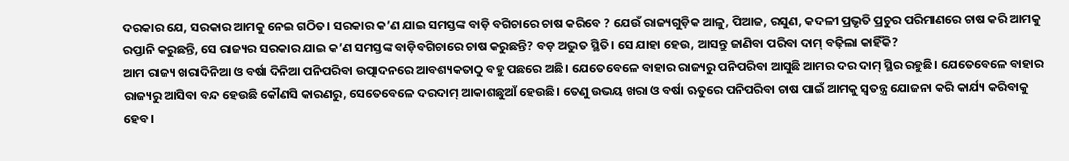ଦରକାର ଯେ, ସରକାର ଆମକୁ ନେଇ ଗଠିତ। ସରକାର କ’ଣ ଯାଇ ସମସ୍ତଙ୍କ ବାଡ଼ି ବଗିଚାରେ ଚାଷ କରିବେ ? ଯେଉଁ ରାଜ୍ୟଗୁଡ଼ିକ ଆଳୁ, ପିଆଜ, ରସୁଣ, କଦଳୀ ପ୍ରଭୃତି ପ୍ରଚୁର ପରିମାଣରେ ଚାଷ କରି ଆମକୁ ରପ୍ତାନି କରୁଛନ୍ତି, ସେ ରାଜ୍ୟର ସରକାର ଯାଇ କ’ଣ ସମସ୍ତଙ୍କ ବାଡ଼ିବଗିଚାରେ ଚାଷ କରୁଛନ୍ତି? ବଡ଼ ଅଦ୍ଭୁତ ସ୍ଥିତି। ସେ ଯାହା ହେଉ, ଆସନ୍ତୁ ଜାଣିବା ପରିବା ଦାମ୍‌ ବଢ଼ିଲା କାହିଁକି?
ଆମ ରାଜ୍ୟ ଖରାଦିନିଆ ଓ ବର୍ଷା ଦିନିଆ ପନିପରିବା ଉତ୍ପାଦନରେ ଆବଶ୍ୟକତାଠୁ ବହୁ ପଛରେ ଅଛି। ଯେତେବେଳେ ବାହାର ରାଜ୍ୟରୁ ପନିପରିବା ଆସୁଛି ଆମର ଦର ଦାମ୍‌ ସ୍ଥିର ରହୁଛି। ଯେତେବେଳେ ବାହାର ରାଜ୍ୟରୁ ଆସିବା ବନ୍ଦ ହେଉଛି କୌଣସି କାରଣରୁ, ସେତେବେଳେ ଦରଦାମ୍‌ ଆକାଶଛୁଆଁ ହେଉଛି। ତେଣୁ ଉଭୟ ଖରା ଓ ବର୍ଷା ଋତୁରେ ପନିପରିବା ଚାଷ ପାଇଁ ଆମକୁ ସ୍ବତନ୍ତ୍ର ଯୋଜନା କରି କାର୍ଯ୍ୟ କରିବାକୁ ହେବ।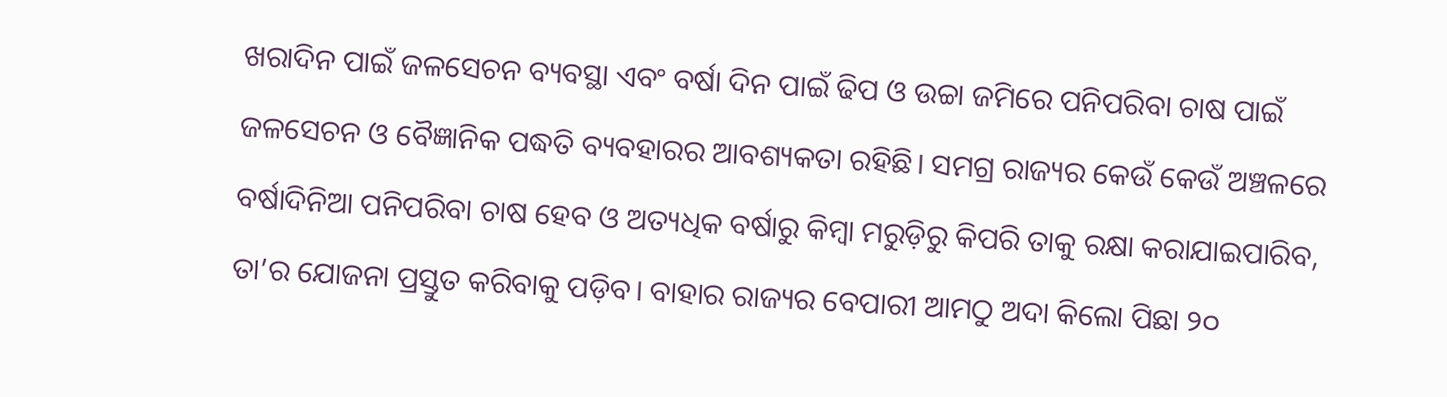ଖରାଦିନ ପାଇଁ ଜଳସେଚନ ବ୍ୟବସ୍ଥା ଏବଂ ବର୍ଷା ଦିନ ପାଇଁ ଢିପ ଓ ଉଚ୍ଚା ଜମିରେ ପନିପରିବା ଚାଷ ପାଇଁ ଜଳସେଚନ ଓ ବୈଜ୍ଞାନିକ ପଦ୍ଧତି ବ୍ୟବହାରର ଆବଶ୍ୟକତା ରହିଛି। ସମଗ୍ର ରାଜ୍ୟର କେଉଁ କେଉଁ ଅଞ୍ଚଳରେ ବର୍ଷାଦିନିଆ ପନିପରିବା ଚାଷ ହେବ ଓ ଅତ୍ୟଧିକ ବର୍ଷାରୁ କିମ୍ବା ମରୁଡ଼ିରୁ କିପରି ତାକୁ ରକ୍ଷା କରାଯାଇପାରିବ, ତା’ର ଯୋଜନା ପ୍ରସ୍ତୁତ କରିବାକୁ ପଡ଼ିବ। ବାହାର ରାଜ୍ୟର ବେପାରୀ ଆମଠୁ ଅଦା କିଲୋ ପିଛା ୨୦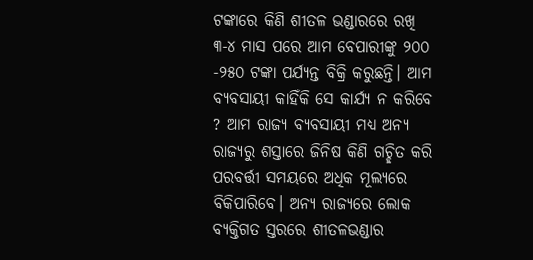ଟଙ୍କାରେ କିଣି ଶୀତଳ ଭଣ୍ଡାରରେ ରଖି ୩-୪ ମାସ ପରେ ଆମ ବେପାରୀଙ୍କୁ ୨୦୦ -୨୫୦ ଟଙ୍କା ପର୍ଯ୍ୟନ୍ତ ବିକ୍ରି କରୁଛନ୍ତି। ଆମ ବ୍ୟବସାୟୀ କାହିଁକି ସେ କାର୍ଯ୍ୟ ନ କରିବେ ? ଆମ ରାଜ୍ୟ ବ୍ୟବସାୟୀ ମଧ୍ୟ ଅନ୍ୟ ରାଜ୍ୟରୁ ଶସ୍ତାରେ ଜିନିଷ କିଣି ଗଚ୍ଛିତ କରି ପରବର୍ତ୍ତୀ ସମୟରେ ଅଧିକ ମୂଲ୍ୟରେ ବିକିପାରିବେ। ଅନ୍ୟ ରାଜ୍ୟରେ ଲୋକ ବ୍ୟକ୍ତିଗତ ସ୍ତରରେ ଶୀତଳଭଣ୍ଡାର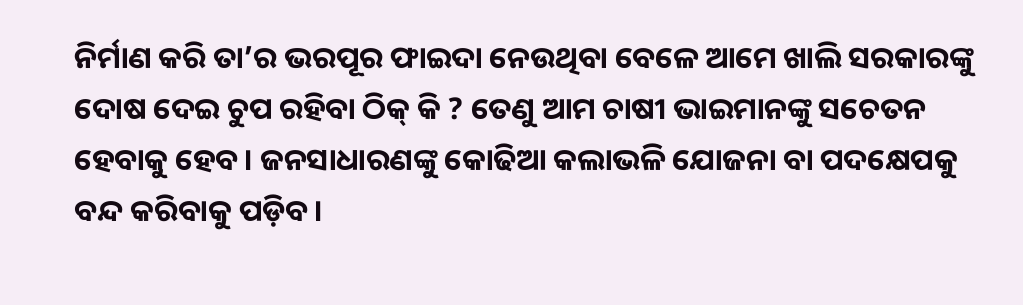ନିର୍ମାଣ କରି ତା’ର ଭରପୂର ଫାଇଦା ନେଉଥିବା ବେଳେ ଆମେ ଖାଲି ସରକାରଙ୍କୁ ଦୋଷ ଦେଇ ଚୁପ ରହିବା ଠିକ୍‌ କି ? ତେଣୁ ଆମ ଚାଷୀ ଭାଇମାନଙ୍କୁ ସଚେତନ ହେବାକୁ ହେବ। ଜନସାଧାରଣଙ୍କୁ କୋଢିଆ କଲାଭଳି ଯୋଜନା ବା ପଦକ୍ଷେପକୁ ବନ୍ଦ କରିବାକୁ ପଡ଼ିବ।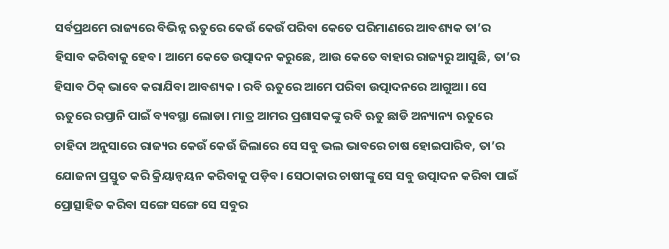ସର୍ବପ୍ରଥମେ ରାଜ୍ୟରେ ବିଭିନ୍ନ ଋତୁରେ କେଉଁ କେଉଁ ପରିବା କେତେ ପରିମାଣରେ ଆବଶ୍ୟକ ତା’ର ହିସାବ କରିବାକୁ ହେବ। ଆମେ କେତେ ଉତ୍ପାଦନ କରୁଛେ, ଆଉ କେତେ ବାହାର ରାଜ୍ୟରୁ ଆସୁଛି, ତା’ର ହିସାବ ଠିକ୍‌ ଭାବେ କରାଯିବା ଆବଶ୍ୟକ । ରବି ଋତୁରେ ଆମେ ପରିବା ଉତ୍ପାଦନରେ ଆଗୁଆ। ସେ ଋତୁରେ ରପ୍ତାନି ପାଇଁ ବ୍ୟବସ୍ଥା ଲୋଡା। ମାତ୍ର ଆମର ପ୍ରଶାସକଙ୍କୁ ରବି ଋତୁ ଛାଡି ଅନ୍ୟାନ୍ୟ ଋତୁରେ ଚାହିଦା ଅନୁସାରେ ରାଜ୍ୟର କେଉଁ କେଉଁ ଜିଲାରେ ସେ ସବୁ ଭଲ ଭାବରେ ଚାଷ ହୋଇପାରିବ, ତା’ର ଯୋଜନା ପ୍ରସ୍ତୁତ କରି କ୍ରିୟାନ୍ବୟନ କରିବାକୁ ପଡ଼ିବ। ସେଠାକାର ଚାଷୀଙ୍କୁ ସେ ସବୁ ଉତ୍ପାଦନ କରିବା ପାଇଁ ପ୍ରୋତ୍ସାହିତ କରିବା ସଙ୍ଗେ ସଙ୍ଗେ ସେ ସବୁର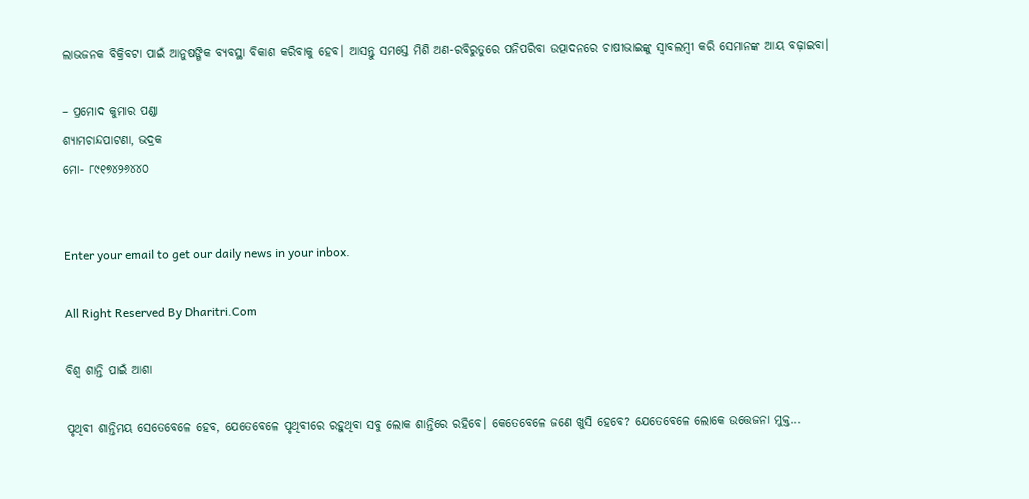ଲାଭଜନକ ବିକ୍ରିବଟା ପାଇଁ ଆନୁଷଙ୍ଗିକ ବ୍ୟବସ୍ଥା ବିକାଶ କରିବାକୁ ହେବ। ଆସନ୍ତୁ ସମସ୍ତେ ମିଶି ଅଣ-ରବିରୁତୁରେ ପନିପରିବା ଉତ୍ପାଦନରେ ଚାଷୀଭାଇଙ୍କୁ ସ୍ବାବଲମ୍ବୀ କରି ସେମାନଙ୍କ ଆୟ ବଢ଼ାଇବା।

– ପ୍ରମୋଦ କୁମାର ପଣ୍ଡା
ଶ୍ୟାମଚାନ୍ଦପାଟଣା, ଭଦ୍ରକ
ମୋ- ୮୯୧୭୪୨୬୪୪୦


Enter your email to get our daily news in your inbox.

All Right Reserved By Dharitri.Com

ବିଶ୍ୱ ଶାନ୍ତି ପାଇଁ ଆଶା

ପୃଥିବୀ ଶାନ୍ତିମୟ ସେତେବେଳେ ହେବ, ଯେତେବେଳେ ପୃଥିବୀରେ ରହୁଥିବା ସବୁ ଲୋକ ଶାନ୍ତିରେ ରହିବେ। କେତେବେଳେ ଜଣେ ଖୁସି ହେବେ? ଯେତେବେଳେ ଲୋକେ ଉତ୍ତେଜନା ମୁକ୍ତ...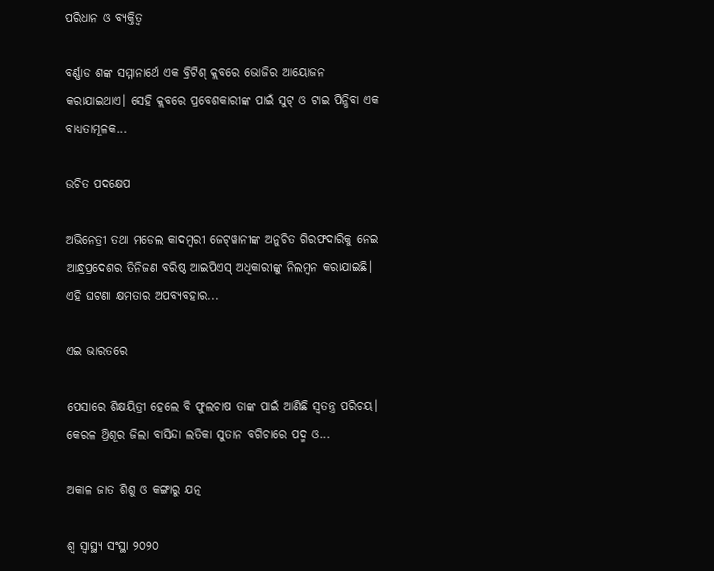ପରିଧାନ ଓ ବ୍ୟକ୍ତିତ୍ୱ

ବର୍ଣ୍ଣାଡ ଶଙ୍କ ସମ୍ମାନାର୍ଥେ ଏକ ବ୍ରିଟିଶ୍‌ କ୍ଲବରେ ଭୋଜିର ଆୟୋଜନ କରାଯାଇଥାଏ। ସେହି କ୍ଲବରେ ପ୍ରବେଶକାରୀଙ୍କ ପାଇଁ ସୁଟ୍‌ ଓ ଟାଇ ପିନ୍ଧିବା ଏକ ବାଧ୍ୟତାମୂଳକ...

ଉଚିତ ପଦକ୍ଷେପ

ଅଭିନେତ୍ରୀ ତଥା ମଡେଲ କାଦମ୍ବରୀ ଜେଟ୍‌ୱାନୀଙ୍କ ଅନୁଚିତ ଗିରଫଦାରିକୁ ନେଇ ଆନ୍ଧ୍ରପ୍ରଦେଶର ତିନିଜଣ ବରିଷ୍ଠ ଆଇପିଏସ୍‌ ଅଧିକାରୀଙ୍କୁ ନିଲମ୍ବନ କରାଯାଇଛି। ଏହି ଘଟଣା କ୍ଷମତାର ଅପବ୍ୟବହାର...

ଏଇ ଭାରତରେ

ପେସାରେ ଶିକ୍ଷୟିତ୍ରୀ ହେଲେ ବି ଫୁଲଚାଷ ତାଙ୍କ ପାଇଁ ଆଣିଛି ସ୍ବତନ୍ତ୍ର ପରିଚୟ। କେରଳ ଥ୍ରିଶୂର ଜିଲା ବାସିନ୍ଦା ଲତିକା ସୁତାନ ବଗିଚାରେ ପଦ୍ମ ଓ...

ଅକାଳ ଜାତ ଶିଶୁ ଓ କଙ୍ଗାରୁ ଯତ୍ନ

ଶ୍ୱ ସ୍ବାସ୍ଥ୍ୟ ସଂସ୍ଥା ୨୦୨୦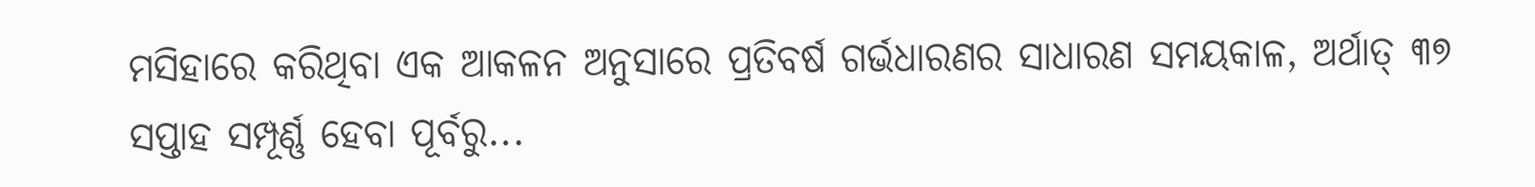ମସିହାରେ କରିଥିବା ଏକ ଆକଳନ ଅନୁସାରେ ପ୍ରତିବର୍ଷ ଗର୍ଭଧାରଣର ସାଧାରଣ ସମୟକାଳ, ଅର୍ଥାତ୍‌ ୩୭ ସପ୍ତାହ ସମ୍ପୂର୍ଣ୍ଣ ହେବା ପୂର୍ବରୁ...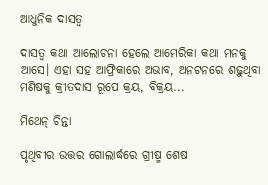ଆଧୁନିକ ଦାସତ୍ୱ

ଦାସତ୍ୱ କଥା ଆଲୋଚନା ହେଲେ ଆମେରିକା କଥା ମନକୁ ଆସେ। ଏହା ସହ ଆଫ୍ରିକାରେ ଅଭାବ, ଅନଟନରେ ଶଢ଼ୁଥିବା ମଣିଷକୁ କ୍ରୀତଦାସ ରୂପେ କ୍ରୟ, ବିକ୍ରୟ...

ମିଥେନ୍‌ ଚିନ୍ତା

ପୃଥିବୀର ଉତ୍ତର ଗୋଲାର୍ଦ୍ଧରେ ଗ୍ରୀଷ୍ମ ଶେଷ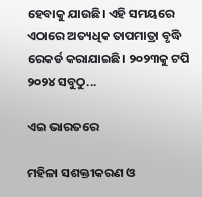ହେବାକୁ ଯାଉଛି। ଏହି ସମୟରେ ଏଠାରେ ଅତ୍ୟଧିକ ତାପମାତ୍ରା ବୃଦ୍ଧି ରେକର୍ଡ କରାଯାଇଛି। ୨୦୨୩କୁ ଟପି ୨୦୨୪ ସବୁଠୁ...

ଏଇ ଭାରତରେ

ମହିଳା ସଶକ୍ତୀକରଣ ଓ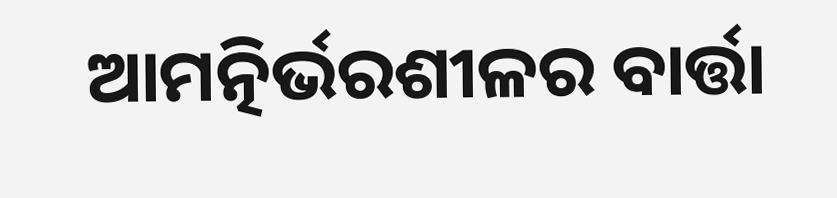ଆମତ୍ନିର୍ଭରଶୀଳର ବାର୍ତ୍ତା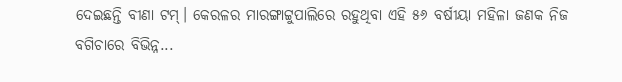ଦେଇଛନ୍ତି ବୀଣା ଟମ୍‌। କେରଳର ମାରଙ୍ଗାଟ୍ଟୁପାଲିରେ ରହୁଥିବା ଏହି ୫୬ ବର୍ଷୀୟା ମହିଳା ଜଣକ ନିଜ ବଗିଚାରେ ବିଭିନ୍ନ...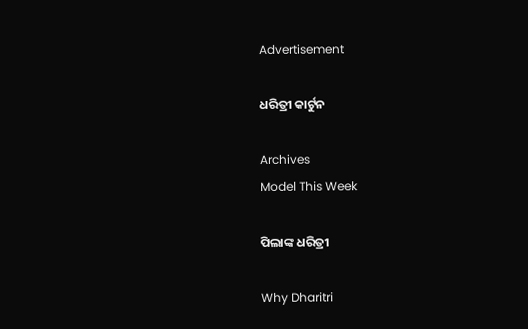Advertisement

ଧରିତ୍ରୀ କାର୍ଟୁନ

Archives
Model This Week

ପିଲାଙ୍କ ଧରିତ୍ରୀ

Why Dharitri